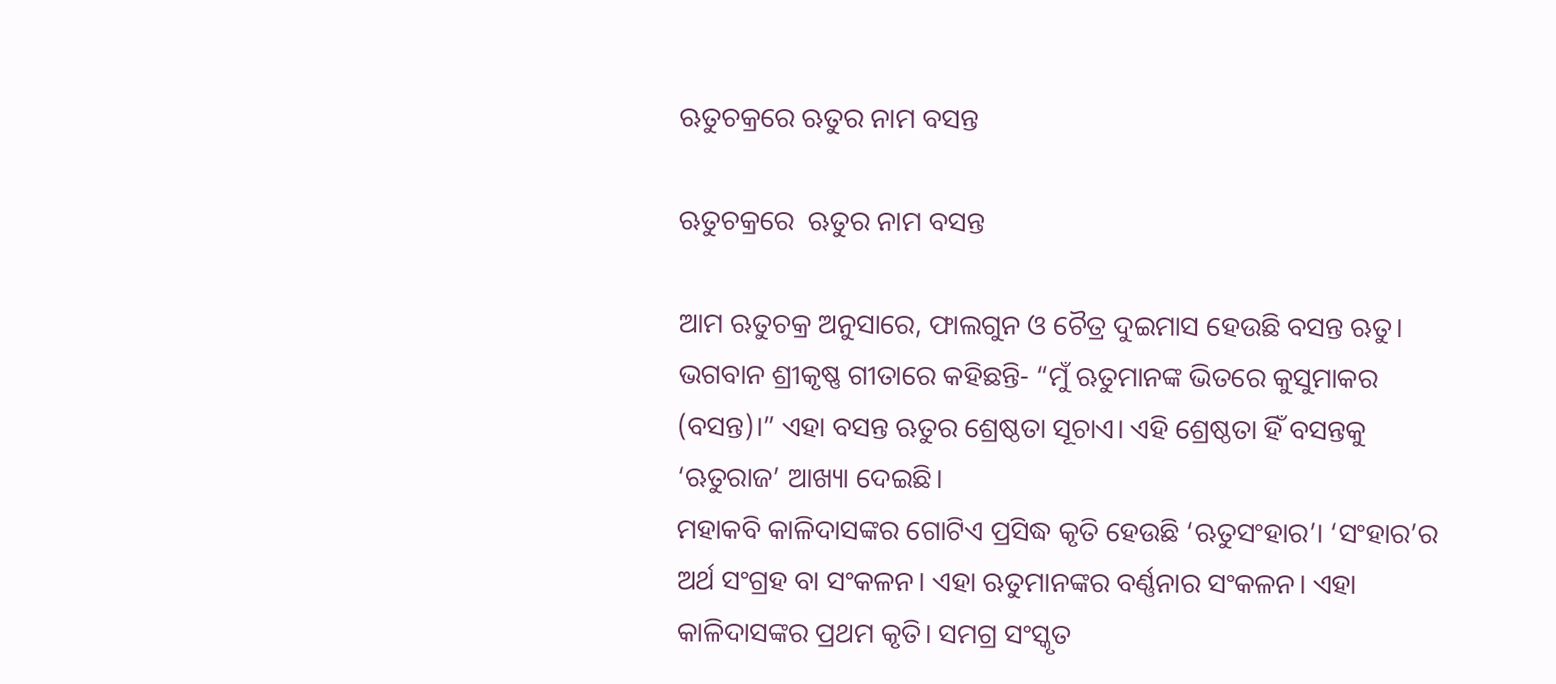ଋତୁଚକ୍ରରେ ଋତୁର ନାମ ବସନ୍ତ

ଋତୁଚକ୍ରରେ  ଋତୁର ନାମ ବସନ୍ତ

ଆମ ଋତୁଚକ୍ର ଅନୁସାରେ, ଫାଲଗୁନ ଓ ଚୈତ୍ର ଦୁଇମାସ ହେଉଛି ବସନ୍ତ ଋତୁ। ଭଗବାନ ଶ୍ରୀକୃଷ୍ଣ ଗୀତାରେ କହିଛନ୍ତି- “ମୁଁ ଋତୁମାନଙ୍କ ଭିତରେ କୁସୁମାକର (ବସନ୍ତ)।” ଏହା ବସନ୍ତ ଋତୁର ଶ୍ରେଷ୍ଠତା ସୂଚାଏ। ଏହି ଶ୍ରେଷ୍ଠତା ହିଁ ବସନ୍ତକୁ ‘ଋତୁରାଜ’ ଆଖ୍ୟା ଦେଇଛି।
ମହାକବି କାଳିଦାସଙ୍କର ଗୋଟିଏ ପ୍ରସିଦ୍ଧ କୃତି ହେଉଛି ‘ଋତୁସଂହାର’। ‘ସଂହାର’ର ଅର୍ଥ ସଂଗ୍ରହ ବା ସଂକଳନ। ଏହା ଋତୁମାନଙ୍କର ବର୍ଣ୍ଣନାର ସଂକଳନ। ଏହା କାଳିଦାସଙ୍କର ପ୍ରଥମ କୃତି। ସମଗ୍ର ସଂସ୍କୃତ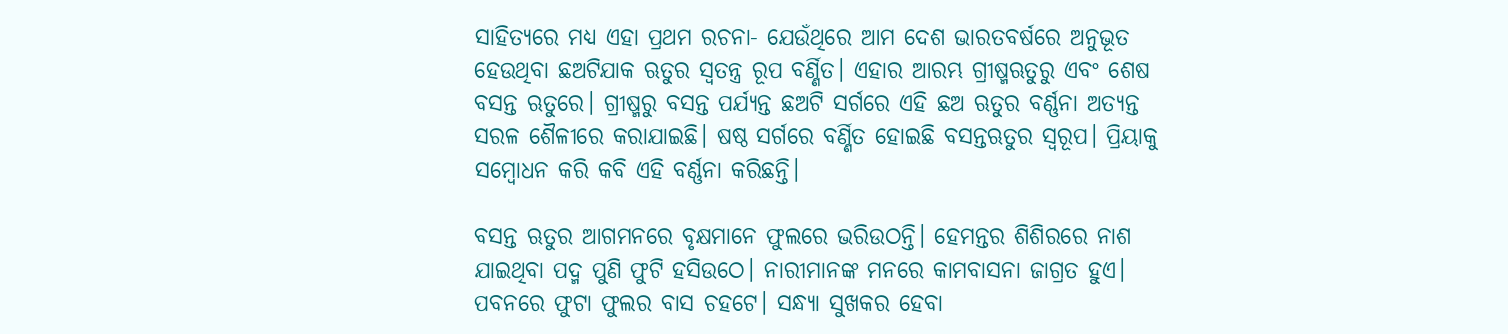ସାହିତ୍ୟରେ ମଧ୍ୟ ଏହା ପ୍ରଥମ ରଚନା- ଯେଉଁଥିରେ ଆମ ଦେଶ ଭାରତବର୍ଷରେ ଅନୁଭୂତ ହେଉଥିବା ଛଅଟିଯାକ ଋତୁର ସ୍ୱତନ୍ତ୍ର ରୂପ ବର୍ଣ୍ଣିତ। ଏହାର ଆରମ୍ଭ ଗ୍ରୀଷ୍ମଋତୁରୁ ଏବଂ ଶେଷ ବସନ୍ତ ଋତୁରେ। ଗ୍ରୀଷ୍ମରୁ ବସନ୍ତ ପର୍ଯ୍ୟନ୍ତ ଛଅଟି ସର୍ଗରେ ଏହି ଛଅ ଋତୁର ବର୍ଣ୍ଣନା ଅତ୍ୟନ୍ତ ସରଳ ଶୈଳୀରେ କରାଯାଇଛି। ଷଷ୍ଠ ସର୍ଗରେ ବର୍ଣ୍ଣିତ ହୋଇଛି ବସନ୍ତଋତୁର ସ୍ୱରୂପ। ପ୍ରିୟାକୁ ସମ୍ବୋଧନ କରି କବି ଏହି ବର୍ଣ୍ଣନା କରିଛନ୍ତି।

ବସନ୍ତ ଋତୁର ଆଗମନରେ ବୃକ୍ଷମାନେ ଫୁଲରେ ଭରିଉଠନ୍ତି। ହେମନ୍ତର ଶିଶିରରେ ନାଶ ଯାଇଥିବା ପଦ୍ମ ପୁଣି ଫୁଟି ହସିଉଠେ। ନାରୀମାନଙ୍କ ମନରେ କାମବାସନା ଜାଗ୍ରତ ହୁଏ। ପବନରେ ଫୁଟା ଫୁଲର ବାସ ଚହଟେ। ସନ୍ଧ୍ୟା ସୁଖକର ହେବା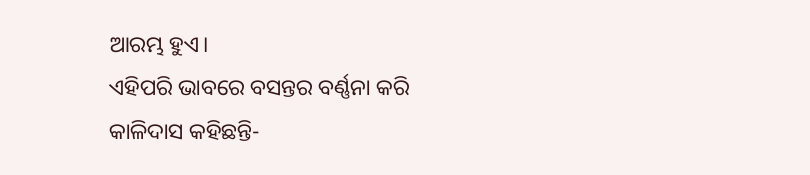ଆରମ୍ଭ ହୁଏ।
ଏହିପରି ଭାବରେ ବସନ୍ତର ବର୍ଣ୍ଣନା କରି କାଳିଦାସ କହିଛନ୍ତି-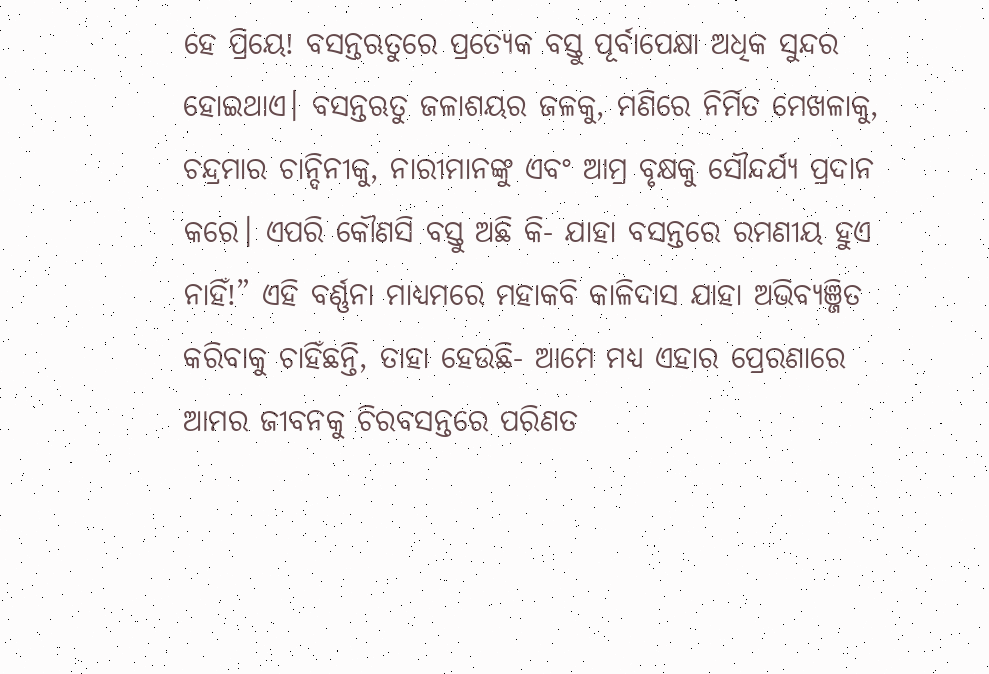ହେ ପ୍ରିୟେ! ବସନ୍ତଋତୁରେ ପ୍ରତ୍ୟେକ ବସ୍ତୁ ପୂର୍ବାପେକ୍ଷା ଅଧିକ ସୁନ୍ଦର ହୋଇଥାଏ। ବସନ୍ତଋତୁ ଜଳାଶୟର ଜଳକୁ, ମଣିରେ ନିର୍ମିତ ମେଖଳାକୁ, ଚନ୍ଦ୍ରମାର ଚାନ୍ଦିନୀକୁ, ନାରୀମାନଙ୍କୁ ଏବଂ ଆମ୍ର ବୃକ୍ଷକୁ ସୌନ୍ଦର୍ଯ୍ୟ ପ୍ରଦାନ କରେ। ଏପରି କୌଣସି ବସ୍ତୁ ଅଛି କି- ଯାହା ବସନ୍ତରେ ରମଣୀୟ ହୁଏ ନାହିଁ!” ଏହି ବର୍ଣ୍ଣନା ମାଧ୍ୟମରେ ମହାକବି କାଳିଦାସ ଯାହା ଅଭିବ୍ୟଞ୍ଜିତ କରିବାକୁ ଚାହିଁଛନ୍ତି, ତାହା ହେଉଛି- ଆମେ ମଧ୍ୟ ଏହାର ପ୍ରେରଣାରେ ଆମର ଜୀବନକୁ ଚିରବସନ୍ତରେ ପରିଣତ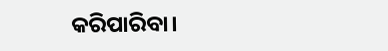କରିପାରିବା।